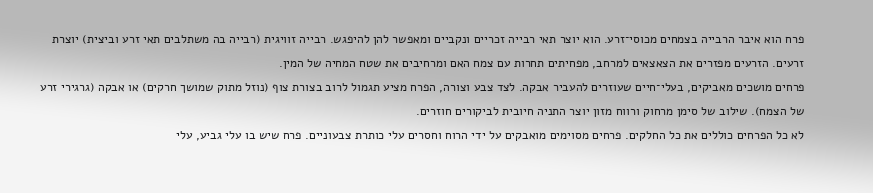פרח הוא איבר הרבייה בצמחים מכוסי־זרע. הוא יוצר תאי רבייה זכריים ונקביים ומאפשר להן להיפגש. רבייה זוויגית (רבייה בה משתלבים תאי זרע וביצית) יוצרת זרעים. הזרעים מפזרים את הצאצאים למרחב, מפחיתים תחרות עם צמח האם ומרחיבים את שטח המחיה של המין.
פרחים מושכים מאביקים, בעלי־חיים שעוזרים להעביר אבקה. לצד צבע וצורה, הפרח מציע תגמול לרוב בצורת צוף (נוזל מתוק שמושך חרקים) או אבקה (גרגירי זרע של הצמח). שילוב של סימן מרחוק ורווח מזון יוצר התניה חיובית לביקורים חוזרים.
לא כל הפרחים כוללים את כל החלקים. פרחים מסוימים מואבקים על ידי הרוח וחסרים עלי כותרת צבעוניים. פרח שיש בו עלי גביע, עלי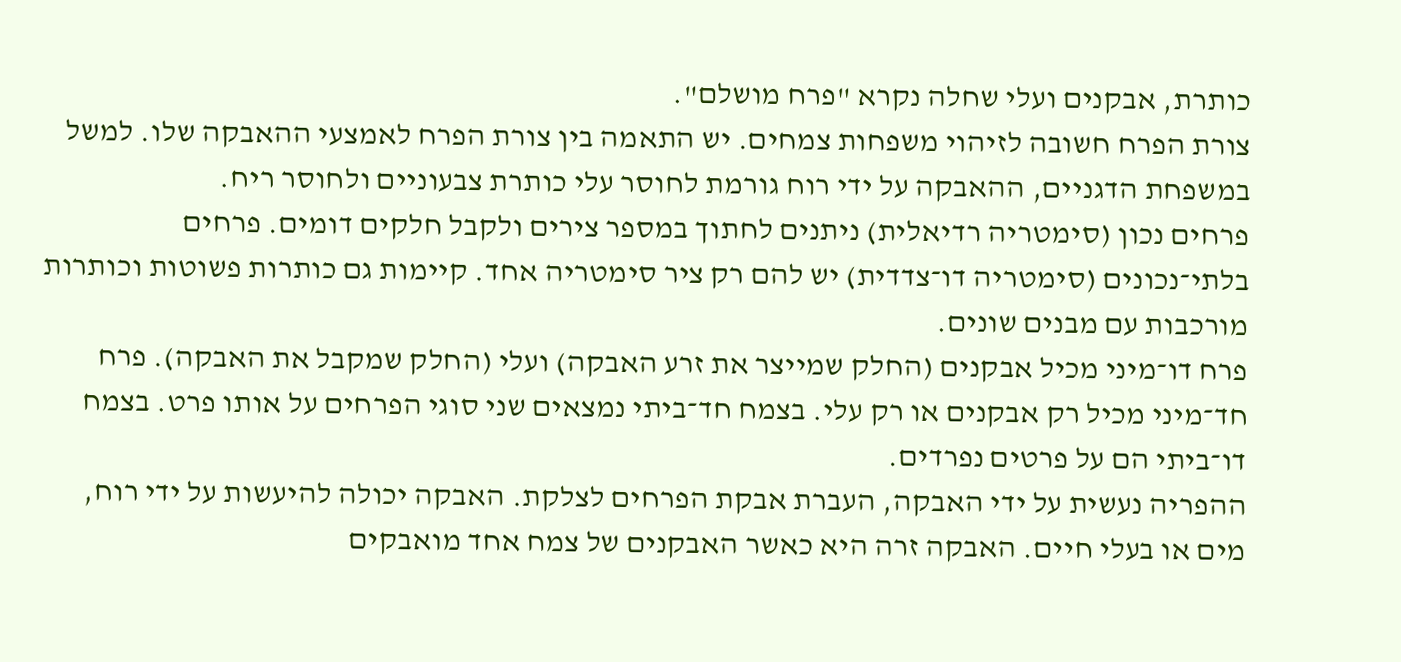כותרת, אבקנים ועלי שחלה נקרא "פרח מושלם".
צורת הפרח חשובה לזיהוי משפחות צמחים. יש התאמה בין צורת הפרח לאמצעי ההאבקה שלו. למשל במשפחת הדגניים, ההאבקה על ידי רוח גורמת לחוסר עלי כותרת צבעוניים ולחוסר ריח.
פרחים נכון (סימטריה רדיאלית) ניתנים לחתוך במספר צירים ולקבל חלקים דומים. פרחים בלתי־נכונים (סימטריה דו־צדדית) יש להם רק ציר סימטריה אחד. קיימות גם כותרות פשוטות וכותרות מורכבות עם מבנים שונים.
פרח דו־מיני מכיל אבקנים (החלק שמייצר את זרע האבקה) ועלי (החלק שמקבל את האבקה). פרח חד־מיני מכיל רק אבקנים או רק עלי. בצמח חד־ביתי נמצאים שני סוגי הפרחים על אותו פרט. בצמח דו־ביתי הם על פרטים נפרדים.
ההפריה נעשית על ידי האבקה, העברת אבקת הפרחים לצלקת. האבקה יכולה להיעשות על ידי רוח, מים או בעלי חיים. האבקה זרה היא כאשר האבקנים של צמח אחד מואבקים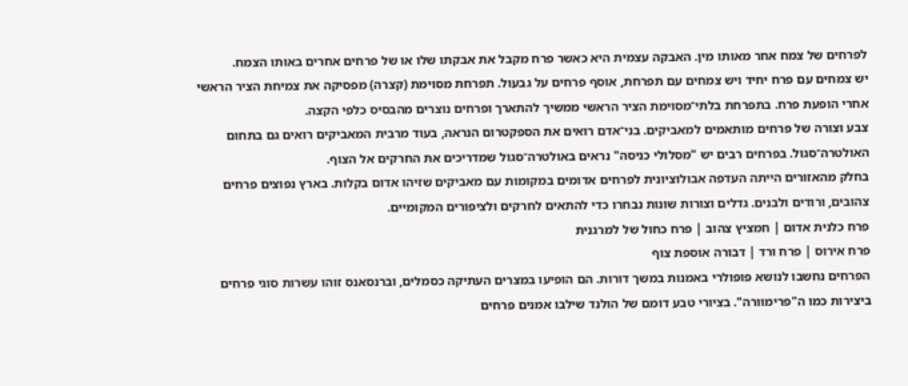לפרחים של צמח אחר מאותו מין. האבקה עצמית היא כאשר פרח מקבל את אבקתו שלו או של פרחים אחרים באותו הצמח.
יש צמחים עם פרח יחיד ויש צמחים עם תפרחת, אוסף פרחים על גבעול. תפרחת מסוימת (קצרה) מפסיקה את צמיחת הציר הראשי אחרי הופעת פרח. בתפרחת בלתי־מסוימת הציר הראשי ממשיך להתארך ופרחים נוצרים מהבסיס כלפי הקצה.
צבע וצורה של פרחים מותאמים למאביקים. בני־אדם רואים את הספקטרום הנראה, בעוד מרבית המאביקים רואים גם בתחום האולטרה־סגול. בפרחים רבים יש "מסלולי כניסה" נראים באולטרה־סגול שמדריכים את החרקים אל הצוף.
בחלק מהאזורים הייתה העדפה אבולוציונית לפרחים אדומים במקומות עם מאביקים שזיהו אדום בקלות. בארץ נפוצים פרחים צהובים, ורודים ולבנים. גדלים וצורות שונות נבחרו כדי להתאים לחרקים ולציפורים המקומיים.
פרח כלנית אדום | חמציץ צהוב | פרח כחול של למרגנית
פרח אירוס | פרח ורד | דבורה אוספת צוף
הפרחים נחשבו לנושא פופולרי באמנות במשך דורות. הם הופיעו במצרים העתיקה כסמלים, וברנסאנס זוהו עשרות סוגי פרחים ביצירות כמו ה"פרימוורה". בציורי טבע דומם של הולנד שילבו אמנים פרחים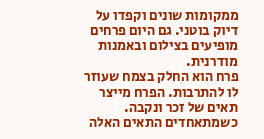ממקומות שונים וקפדו על דיוק בוטני. גם היום פרחים מופיעים בצילום ובאמנות מודרנית.
פרח הוא החלק בצמח שעוזר לו להתרבות. הפרח מייצר תאים של זכר ונקבה. כשמתאחדים התאים האלה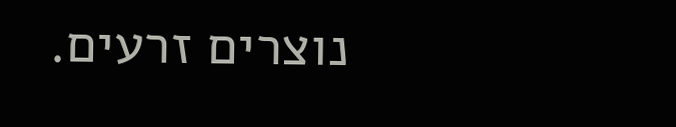נוצרים זרעים.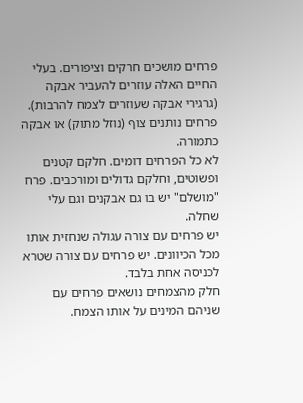פרחים מושכים חרקים וציפורים. בעלי החיים האלה עוזרים להעביר אבקה (גרגירי אבקה שעוזרים לצמח להרבות). פרחים נותנים צוף (נוזל מתוק) או אבקה כתמורה.
לא כל הפרחים דומים. חלקם קטנים ופשוטים, וחלקם גדולים ומורכבים. פרח "מושלם" יש בו גם אבקנים וגם עלי שחלה.
יש פרחים עם צורה עגולה שנחזית אותו מכל הכיוונים. יש פרחים עם צורה שטרא לכניסה אחת בלבד.
חלק מהצמחים נושאים פרחים עם שניהם המינים על אותו הצמח.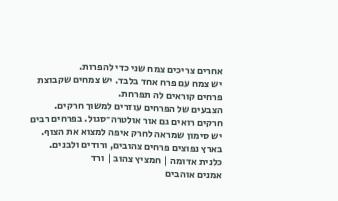אחרים צריכים צמח שני כדי להפרות.
יש צמח עם פרח אחד בלבד. יש צמחים שקבוצת פרחים קוראים לה תפרחת.
הצבעים של הפרחים עוזרים למשוך חרקים. חרקים רואים גם אור אולטרה־סגול. בפרחים רבים יש סימון שמראה לחרק איפה למצוא את הצוף.
בארץ נפוצים פרחים צהובים, ורודים ולבנים.
כלנית אדומה | חמציץ צהוב | ורד
אמנים אוהבים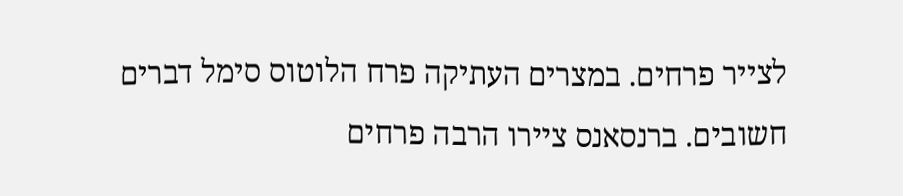לצייר פרחים. במצרים העתיקה פרח הלוטוס סימל דברים חשובים. ברנסאנס ציירו הרבה פרחים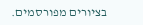בציורים מפורסמים.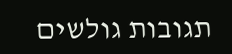תגובות גולשים